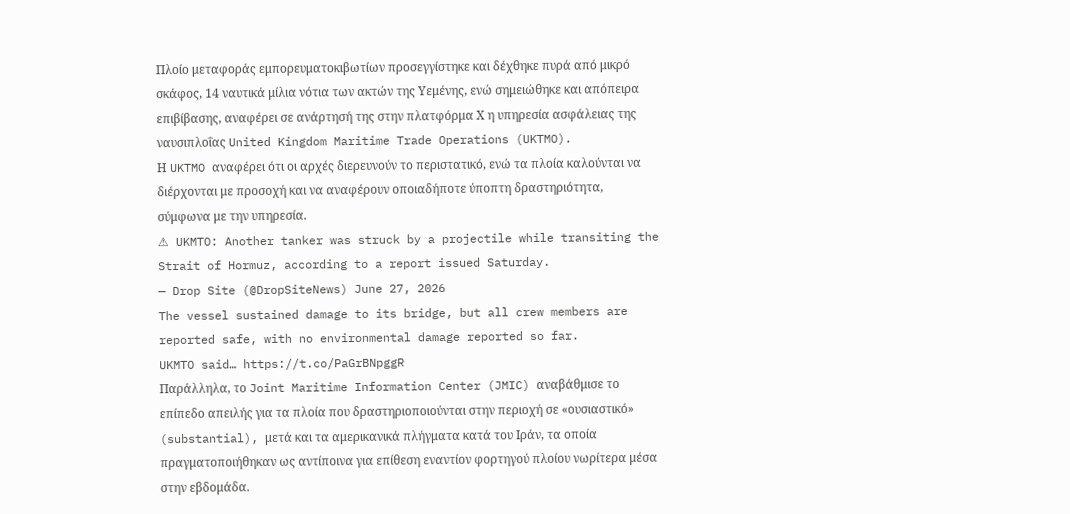Πλοίο μεταφοράς εμπορευματοκιβωτίων προσεγγίστηκε και δέχθηκε πυρά από μικρό σκάφος, 14 ναυτικά μίλια νότια των ακτών της Υεμένης, ενώ σημειώθηκε και απόπειρα επιβίβασης, αναφέρει σε ανάρτησή της στην πλατφόρμα Χ η υπηρεσία ασφάλειας της ναυσιπλοΐας United Kingdom Maritime Trade Operations (UKTMO).
Η UKTMO αναφέρει ότι οι αρχές διερευνούν το περιστατικό, ενώ τα πλοία καλούνται να διέρχονται με προσοχή και να αναφέρουν οποιαδήποτε ύποπτη δραστηριότητα, σύμφωνα με την υπηρεσία.
⚠ UKMTO: Another tanker was struck by a projectile while transiting the Strait of Hormuz, according to a report issued Saturday.
— Drop Site (@DropSiteNews) June 27, 2026
The vessel sustained damage to its bridge, but all crew members are reported safe, with no environmental damage reported so far.
UKMTO said… https://t.co/PaGrBNpggR
Παράλληλα, το Joint Maritime Information Center (JMIC) αναβάθμισε το επίπεδο απειλής για τα πλοία που δραστηριοποιούνται στην περιοχή σε «ουσιαστικό» (substantial), μετά και τα αμερικανικά πλήγματα κατά του Ιράν, τα οποία πραγματοποιήθηκαν ως αντίποινα για επίθεση εναντίον φορτηγού πλοίου νωρίτερα μέσα στην εβδομάδα.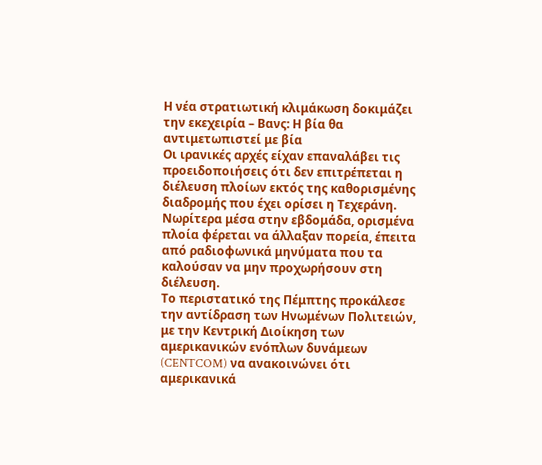Η νέα στρατιωτική κλιμάκωση δοκιμάζει την εκεχειρία – Βανς: Η βία θα αντιμετωπιστεί με βία
Οι ιρανικές αρχές είχαν επαναλάβει τις προειδοποιήσεις ότι δεν επιτρέπεται η διέλευση πλοίων εκτός της καθορισμένης διαδρομής που έχει ορίσει η Τεχεράνη. Νωρίτερα μέσα στην εβδομάδα, ορισμένα πλοία φέρεται να άλλαξαν πορεία, έπειτα από ραδιοφωνικά μηνύματα που τα καλούσαν να μην προχωρήσουν στη διέλευση.
Το περιστατικό της Πέμπτης προκάλεσε την αντίδραση των Ηνωμένων Πολιτειών, με την Κεντρική Διοίκηση των αμερικανικών ενόπλων δυνάμεων (CENTCOM) να ανακοινώνει ότι αμερικανικά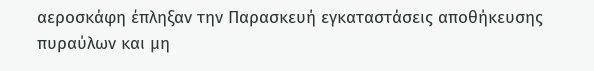αεροσκάφη έπληξαν την Παρασκευή εγκαταστάσεις αποθήκευσης πυραύλων και μη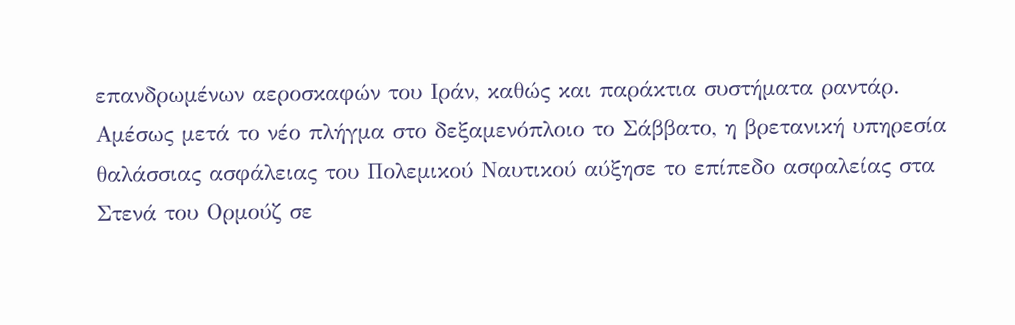επανδρωμένων αεροσκαφών του Ιράν, καθώς και παράκτια συστήματα ραντάρ.
Αμέσως μετά το νέο πλήγμα στο δεξαμενόπλοιο το Σάββατο, η βρετανική υπηρεσία θαλάσσιας ασφάλειας του Πολεμικού Ναυτικού αύξησε το επίπεδο ασφαλείας στα Στενά του Ορμούζ σε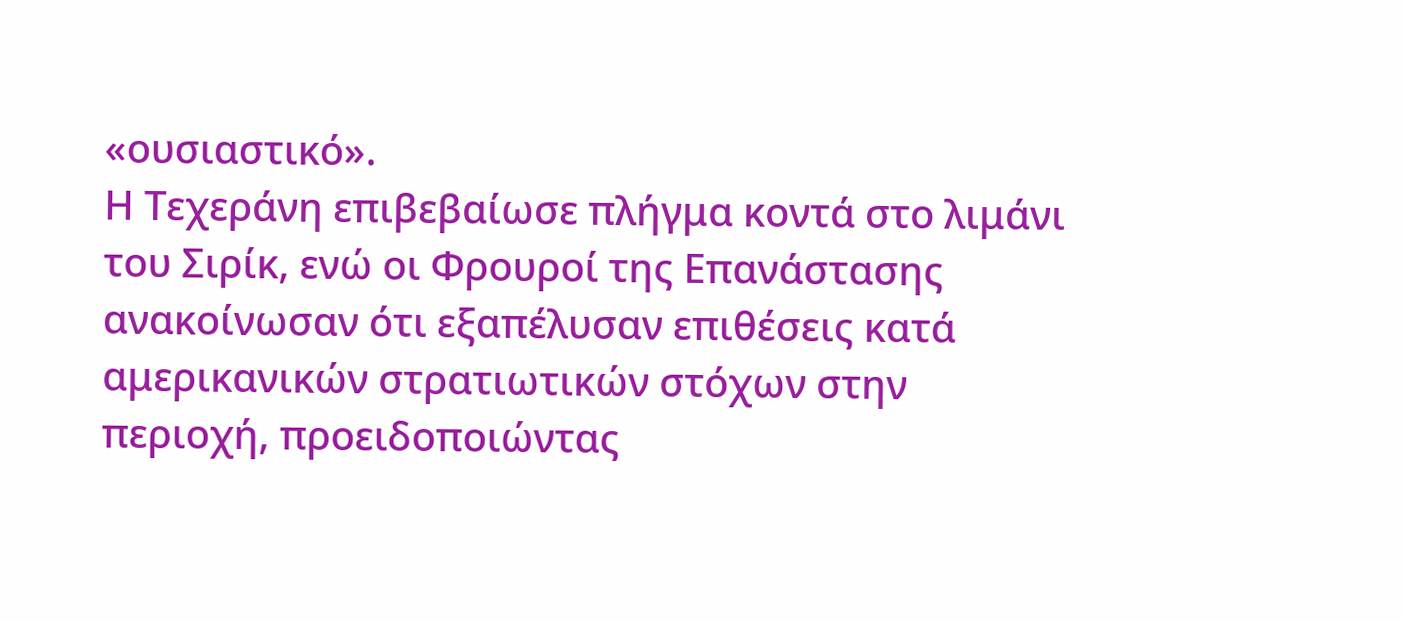«ουσιαστικό».
Η Τεχεράνη επιβεβαίωσε πλήγμα κοντά στο λιμάνι του Σιρίκ, ενώ οι Φρουροί της Επανάστασης ανακοίνωσαν ότι εξαπέλυσαν επιθέσεις κατά αμερικανικών στρατιωτικών στόχων στην περιοχή, προειδοποιώντας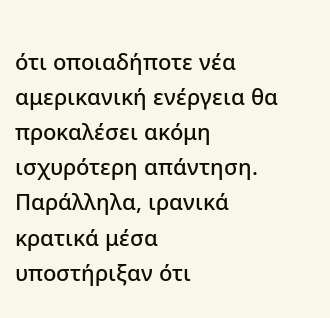ότι οποιαδήποτε νέα αμερικανική ενέργεια θα προκαλέσει ακόμη ισχυρότερη απάντηση. Παράλληλα, ιρανικά κρατικά μέσα υποστήριξαν ότι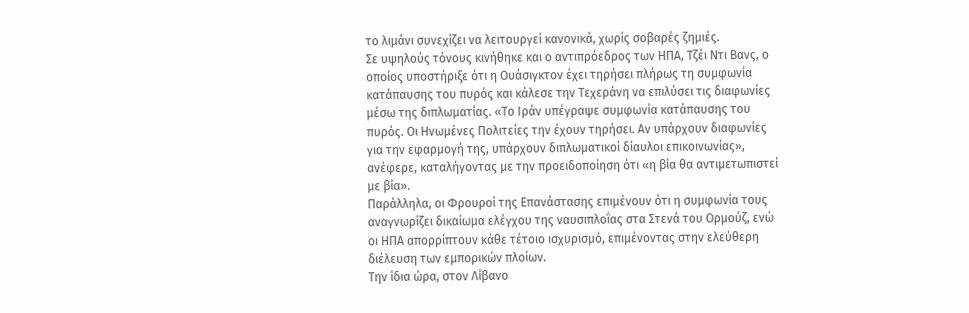το λιμάνι συνεχίζει να λειτουργεί κανονικά, χωρίς σοβαρές ζημιές.
Σε υψηλούς τόνους κινήθηκε και ο αντιπρόεδρος των ΗΠΑ, Τζέι Ντι Βανς, ο οποίος υποστήριξε ότι η Ουάσιγκτον έχει τηρήσει πλήρως τη συμφωνία κατάπαυσης του πυρός και κάλεσε την Τεχεράνη να επιλύσει τις διαφωνίες μέσω της διπλωματίας. «Το Ιράν υπέγραψε συμφωνία κατάπαυσης του πυρός. Οι Ηνωμένες Πολιτείες την έχουν τηρήσει. Αν υπάρχουν διαφωνίες για την εφαρμογή της, υπάρχουν διπλωματικοί δίαυλοι επικοινωνίας», ανέφερε, καταλήγοντας με την προειδοποίηση ότι «η βία θα αντιμετωπιστεί με βία».
Παράλληλα, οι Φρουροί της Επανάστασης επιμένουν ότι η συμφωνία τους αναγνωρίζει δικαίωμα ελέγχου της ναυσιπλοΐας στα Στενά του Ορμούζ, ενώ οι ΗΠΑ απορρίπτουν κάθε τέτοιο ισχυρισμό, επιμένοντας στην ελεύθερη διέλευση των εμπορικών πλοίων.
Την ίδια ώρα, στον Λίβανο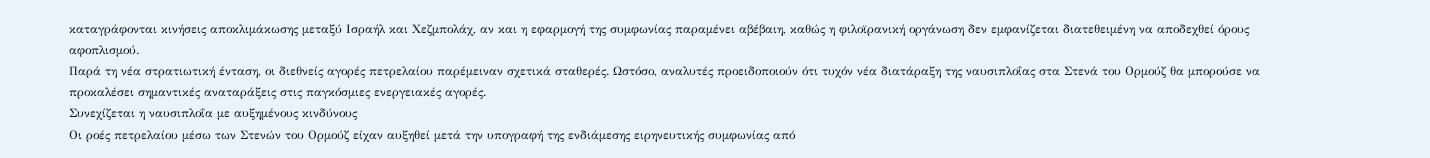καταγράφονται κινήσεις αποκλιμάκωσης μεταξύ Ισραήλ και Χεζμπολάχ, αν και η εφαρμογή της συμφωνίας παραμένει αβέβαιη, καθώς η φιλοϊρανική οργάνωση δεν εμφανίζεται διατεθειμένη να αποδεχθεί όρους αφοπλισμού.
Παρά τη νέα στρατιωτική ένταση, οι διεθνείς αγορές πετρελαίου παρέμειναν σχετικά σταθερές. Ωστόσο, αναλυτές προειδοποιούν ότι τυχόν νέα διατάραξη της ναυσιπλοΐας στα Στενά του Ορμούζ θα μπορούσε να προκαλέσει σημαντικές αναταράξεις στις παγκόσμιες ενεργειακές αγορές.
Συνεχίζεται η ναυσιπλοΐα με αυξημένους κινδύνους
Οι ροές πετρελαίου μέσω των Στενών του Ορμούζ είχαν αυξηθεί μετά την υπογραφή της ενδιάμεσης ειρηνευτικής συμφωνίας από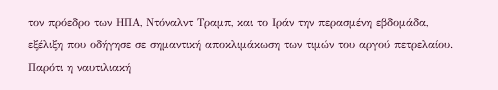τον πρόεδρο των ΗΠΑ, Ντόναλντ Τραμπ, και το Ιράν την περασμένη εβδομάδα, εξέλιξη που οδήγησε σε σημαντική αποκλιμάκωση των τιμών του αργού πετρελαίου.
Παρότι η ναυτιλιακή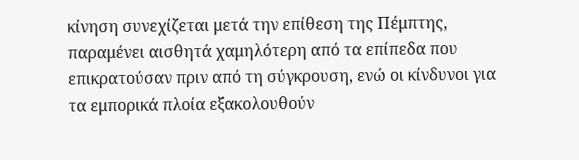κίνηση συνεχίζεται μετά την επίθεση της Πέμπτης, παραμένει αισθητά χαμηλότερη από τα επίπεδα που επικρατούσαν πριν από τη σύγκρουση, ενώ οι κίνδυνοι για τα εμπορικά πλοία εξακολουθούν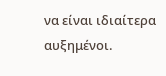να είναι ιδιαίτερα αυξημένοι.